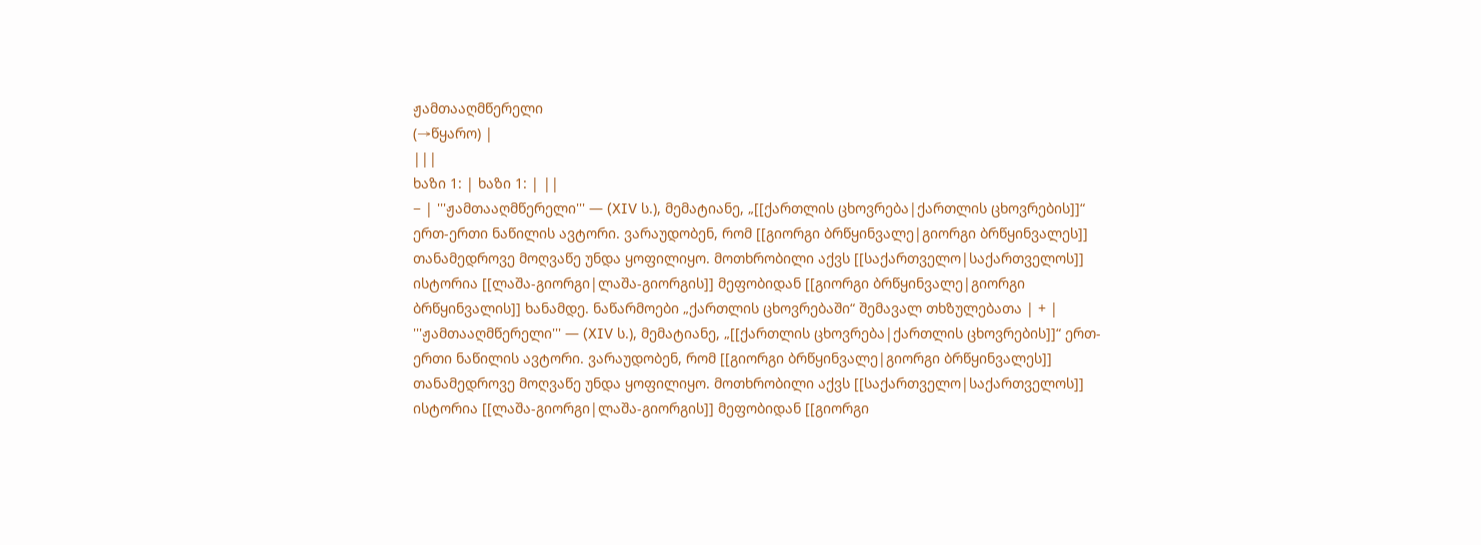ჟამთააღმწერელი
(→წყარო) |
|||
ხაზი 1: | ხაზი 1: | ||
− | '''ჟამთააღმწერელი''' — (XIV ს.), მემატიანე, „[[ქართლის ცხოვრება|ქართლის ცხოვრების]]“ ერთ-ერთი ნაწილის ავტორი. ვარაუდობენ, რომ [[გიორგი ბრწყინვალე|გიორგი ბრწყინვალეს]] თანამედროვე მოღვაწე უნდა ყოფილიყო. მოთხრობილი აქვს [[საქართველო|საქართველოს]] ისტორია [[ლაშა-გიორგი|ლაშა-გიორგის]] მეფობიდან [[გიორგი ბრწყინვალე|გიორგი ბრწყინვალის]] ხანამდე. ნაწარმოები „ქართლის ცხოვრებაში“ შემავალ თხზულებათა | + | '''ჟამთააღმწერელი''' — (XIV ს.), მემატიანე, „[[ქართლის ცხოვრება|ქართლის ცხოვრების]]“ ერთ-ერთი ნაწილის ავტორი. ვარაუდობენ, რომ [[გიორგი ბრწყინვალე|გიორგი ბრწყინვალეს]] თანამედროვე მოღვაწე უნდა ყოფილიყო. მოთხრობილი აქვს [[საქართველო|საქართველოს]] ისტორია [[ლაშა-გიორგი|ლაშა-გიორგის]] მეფობიდან [[გიორგი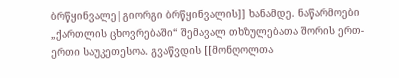ბრწყინვალე|გიორგი ბრწყინვალის]] ხანამდე. ნაწარმოები „ქართლის ცხოვრებაში“ შემავალ თხზულებათა შორის ერთ-ერთი საუკეთესოა. გვაწვდის [[მონღოლთა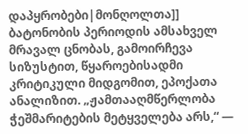დაპყრობები|მონღოლთა]] ბატონობის პერიოდის ამსახველ მრავალ ცნობას, გამოირჩევა სიზუსტით, წყაროებისადმი კრიტიკული მიდგომით, ეპოქათა ანალიზით. „ჟამთააღმწერლობა ჭეშმარიტების მეტყველება არს,“ —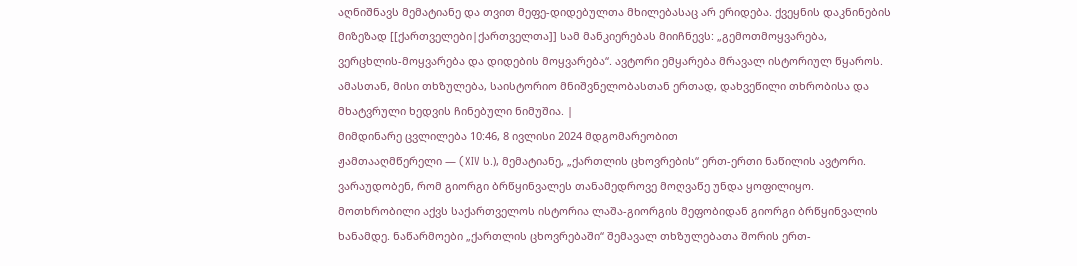აღნიშნავს მემატიანე და თვით მეფე-დიდებულთა მხილებასაც არ ერიდება. ქვეყნის დაკნინების მიზეზად [[ქართველები|ქართველთა]] სამ მანკიერებას მიიჩნევს: „გემოთმოყვარება, ვერცხლის-მოყვარება და დიდების მოყვარება“. ავტორი ემყარება მრავალ ისტორიულ წყაროს. ამასთან, მისი თხზულება, საისტორიო მნიშვნელობასთან ერთად, დახვეწილი თხრობისა და მხატვრული ხედვის ჩინებული ნიმუშია. |
მიმდინარე ცვლილება 10:46, 8 ივლისი 2024 მდგომარეობით
ჟამთააღმწერელი — (XIV ს.), მემატიანე, „ქართლის ცხოვრების“ ერთ-ერთი ნაწილის ავტორი. ვარაუდობენ, რომ გიორგი ბრწყინვალეს თანამედროვე მოღვაწე უნდა ყოფილიყო. მოთხრობილი აქვს საქართველოს ისტორია ლაშა-გიორგის მეფობიდან გიორგი ბრწყინვალის ხანამდე. ნაწარმოები „ქართლის ცხოვრებაში“ შემავალ თხზულებათა შორის ერთ-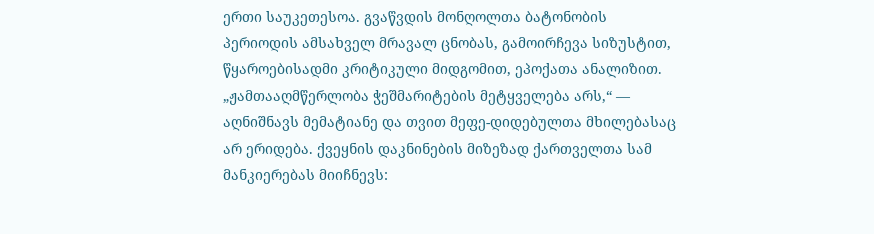ერთი საუკეთესოა. გვაწვდის მონღოლთა ბატონობის პერიოდის ამსახველ მრავალ ცნობას, გამოირჩევა სიზუსტით, წყაროებისადმი კრიტიკული მიდგომით, ეპოქათა ანალიზით. „ჟამთააღმწერლობა ჭეშმარიტების მეტყველება არს,“ — აღნიშნავს მემატიანე და თვით მეფე-დიდებულთა მხილებასაც არ ერიდება. ქვეყნის დაკნინების მიზეზად ქართველთა სამ მანკიერებას მიიჩნევს: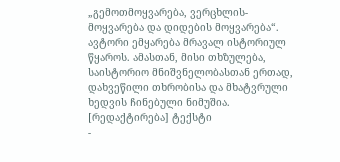„გემოთმოყვარება, ვერცხლის-მოყვარება და დიდების მოყვარება“. ავტორი ემყარება მრავალ ისტორიულ წყაროს. ამასთან, მისი თხზულება, საისტორიო მნიშვნელობასთან ერთად, დახვეწილი თხრობისა და მხატვრული ხედვის ჩინებული ნიმუშია.
[რედაქტირება] ტექსტი
-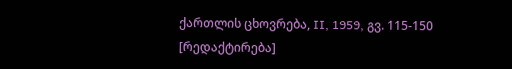ქართლის ცხოვრება, II, 1959, გვ. 115-150
[რედაქტირება]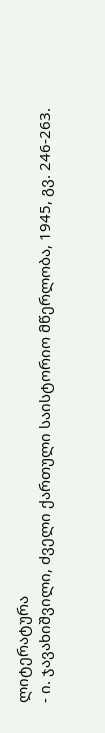ლიტერატურა
- ი. ჯავახიშვილი, ძველი ქართული საისტორიო მწერლობა, 1945, გვ. 246-263.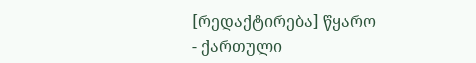[რედაქტირება] წყარო
- ქართული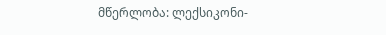მწერლობა: ლექსიკონი-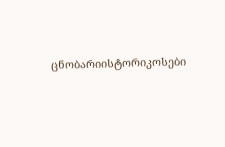ცნობარიისტორიკოსები